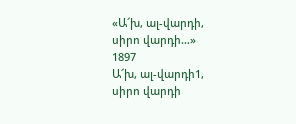«Ա՜խ, ալ-վարդի, սիրո վարդի…»
1897
Ա՜խ, ալ-վարդի1, սիրո վարդի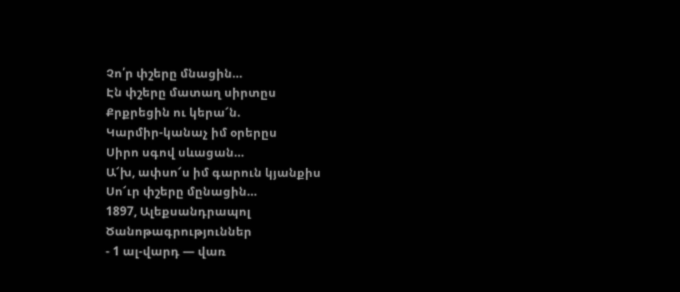Չո՛ր փշերը մնացին…
Էն փշերը մատաղ սիրտըս
Քրքրեցին ու կերա՜ն.
Կարմիր-կանաչ իմ օրերըս
Սիրո սգով սևացան…
Ա՜խ, ափսո՜ս իմ գարուն կյանքիս
Սո՜ւր փշերը մընացին…
1897, Ալեքսանդրապոլ
Ծանոթագրություններ
- 1 ալ-վարդ — վառ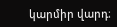կարմիր վարդ։